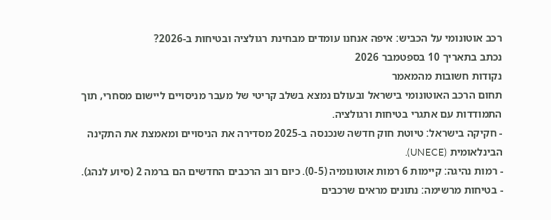רכב אוטונומי על הכביש: איפה אנחנו עומדים מבחינת רגולציה ובטיחות ב-2026?
נכתב בתאריך 10 בספטמבר 2026
נקודות חשובות מהמאמר
תחום הרכב האוטונומי בישראל ובעולם נמצא בשלב קריטי של מעבר מניסויים ליישום מסחרי, תוך התמודדות עם אתגרי בטיחות ורגולציה.
- חקיקה בישראל: טיוטת חוק חדשה שנכנסה ב-2025 מסדירה את הניסויים ומאמצת את התקינה הבינלאומית (UNECE).
- רמות נהיגה: קיימות 6 רמות אוטונומיה (0-5). כיום רוב הרכבים החדשים הם ברמה 2 (סיוע לנהג).
- בטיחות מרשימה: נתונים מראים שרכבים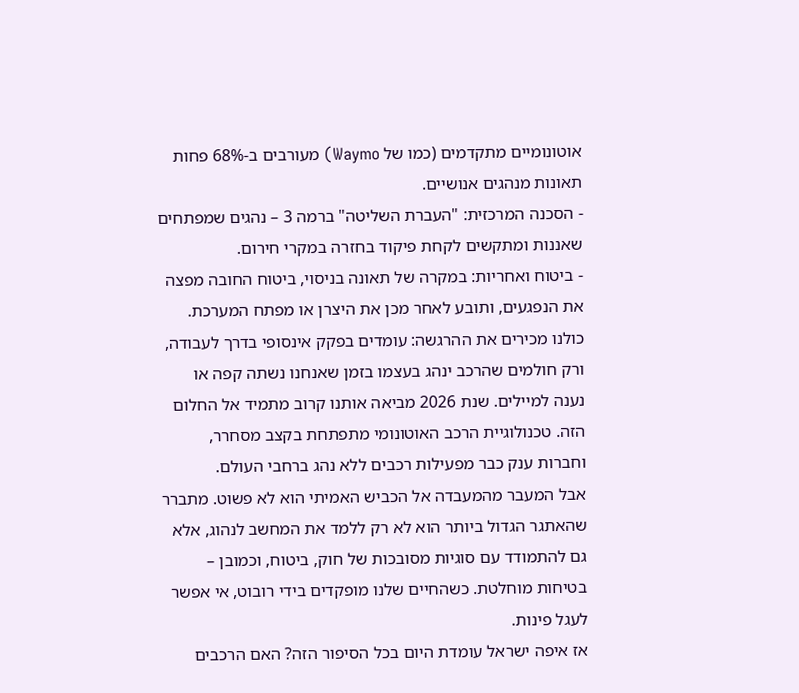אוטונומיים מתקדמים (כמו של Waymo) מעורבים ב-68% פחות תאונות מנהגים אנושיים.
- הסכנה המרכזית: "העברת השליטה" ברמה 3 – נהגים שמפתחים שאננות ומתקשים לקחת פיקוד בחזרה במקרי חירום.
- ביטוח ואחריות: במקרה של תאונה בניסוי, ביטוח החובה מפצה את הנפגעים, ותובע לאחר מכן את היצרן או מפתח המערכת.
כולנו מכירים את ההרגשה: עומדים בפקק אינסופי בדרך לעבודה, ורק חולמים שהרכב ינהג בעצמו בזמן שאנחנו נשתה קפה או נענה למיילים. שנת 2026 מביאה אותנו קרוב מתמיד אל החלום הזה. טכנולוגיית הרכב האוטונומי מתפתחת בקצב מסחרר, וחברות ענק כבר מפעילות רכבים ללא נהג ברחבי העולם.
אבל המעבר מהמעבדה אל הכביש האמיתי הוא לא פשוט. מתברר שהאתגר הגדול ביותר הוא לא רק ללמד את המחשב לנהוג, אלא גם להתמודד עם סוגיות מסובכות של חוק, ביטוח, וכמובן – בטיחות מוחלטת. כשהחיים שלנו מופקדים בידי רובוט, אי אפשר לעגל פינות.
אז איפה ישראל עומדת היום בכל הסיפור הזה? האם הרכבים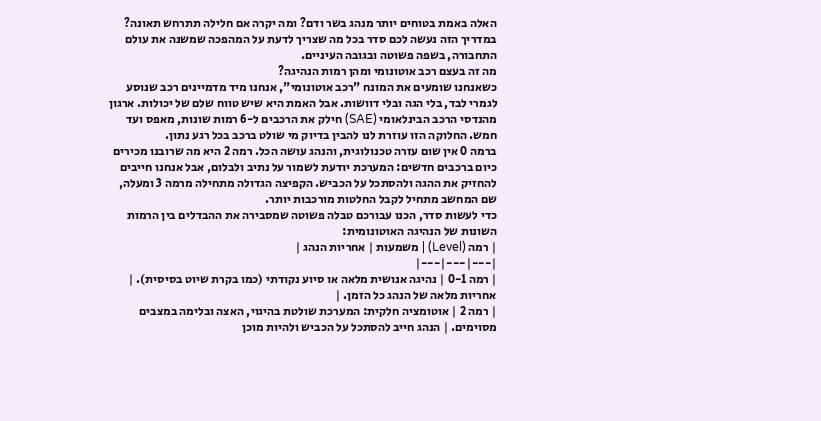האלה באמת בטוחים יותר מנהג בשר ודם? ומה יקרה אם חלילה תתרחש תאונה? במדריך הזה נעשה לכם סדר בכל מה שצריך לדעת על המהפכה שמשנה את עולם התחבורה, בשפה פשוטה ובגובה העיניים.
מה זה בעצם רכב אוטונומי ומהן רמות הנהיגה?
כשאנחנו שומעים את המונח "רכב אוטונומי", אנחנו מיד מדמיינים רכב שנוסע לגמרי לבד, בלי הגה ובלי דוושות. אבל האמת היא שיש טווח שלם של יכולות. ארגון מהנדסי הרכב הבינלאומי (SAE) חילק את הרכבים ל-6 רמות שונות, מאפס ועד חמש. החלוקה הזו עוזרת לנו להבין בדיוק מי שולט ברכב בכל רגע נתון.
ברמה 0 אין שום עזרה טכנולוגית, והנהג עושה הכל. רמה 2 היא מה שרובנו מכירים כיום ברכבים חדשים: המערכת יודעת לשמור על נתיב ולבלום, אבל אנחנו חייבים להחזיק את ההגה ולהסתכל על הכביש. הקפיצה הגדולה מתחילה מרמה 3 ומעלה, שם המחשב מתחיל לקבל החלטות מורכבות יותר.
כדי לעשות סדר, הכנו עבורכם טבלה פשוטה שמסבירה את ההבדלים בין הרמות השונות של הנהיגה האוטונומית:
| רמה (Level) | משמעות | אחריות הנהג |
|---|---|---|
| רמה 0-1 | נהיגה אנושית מלאה או סיוע נקודתי (כמו בקרת שיוט בסיסית). | אחריות מלאה של הנהג כל הזמן. |
| רמה 2 | אוטומציה חלקית: המערכת שולטת בהיגוי, האצה ובלימה במצבים מסוימים. | הנהג חייב להסתכל על הכביש ולהיות מוכן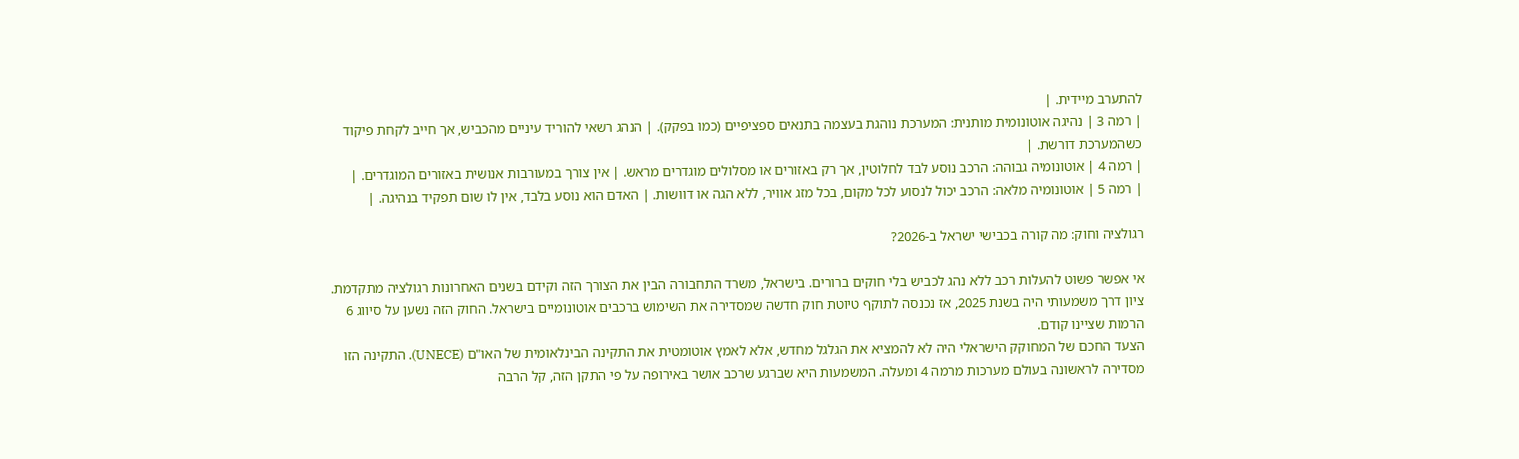להתערב מיידית. |
| רמה 3 | נהיגה אוטונומית מותנית: המערכת נוהגת בעצמה בתנאים ספציפיים (כמו בפקק). | הנהג רשאי להוריד עיניים מהכביש, אך חייב לקחת פיקוד כשהמערכת דורשת. |
| רמה 4 | אוטונומיה גבוהה: הרכב נוסע לבד לחלוטין, אך רק באזורים או מסלולים מוגדרים מראש. | אין צורך במעורבות אנושית באזורים המוגדרים. |
| רמה 5 | אוטונומיה מלאה: הרכב יכול לנסוע לכל מקום, בכל מזג אוויר, ללא הגה או דוושות. | האדם הוא נוסע בלבד, אין לו שום תפקיד בנהיגה. |

רגולציה וחוק: מה קורה בכבישי ישראל ב-2026?

אי אפשר פשוט להעלות רכב ללא נהג לכביש בלי חוקים ברורים. בישראל, משרד התחבורה הבין את הצורך הזה וקידם בשנים האחרונות רגולציה מתקדמת. ציון דרך משמעותי היה בשנת 2025, אז נכנסה לתוקף טיוטת חוק חדשה שמסדירה את השימוש ברכבים אוטונומיים בישראל. החוק הזה נשען על סיווג 6 הרמות שציינו קודם.
הצעד החכם של המחוקק הישראלי היה לא להמציא את הגלגל מחדש, אלא לאמץ אוטומטית את התקינה הבינלאומית של האו"ם (UNECE). התקינה הזו מסדירה לראשונה בעולם מערכות מרמה 4 ומעלה. המשמעות היא שברגע שרכב אושר באירופה על פי התקן הזה, קל הרבה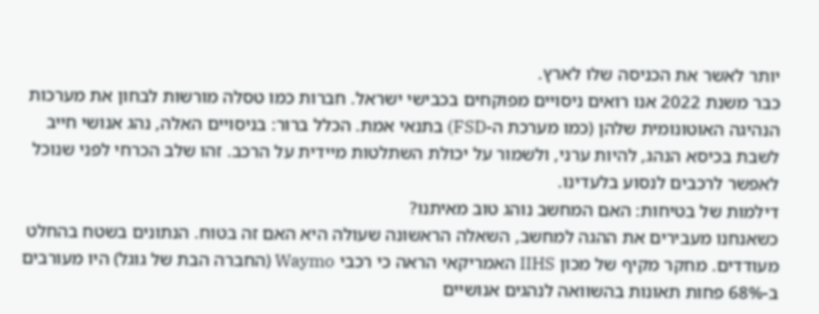יותר לאשר את הכניסה שלו לארץ.
כבר משנת 2022 אנו רואים ניסויים מפוקחים בכבישי ישראל. חברות כמו טסלה מורשות לבחון את מערכות הנהיגה האוטונומית שלהן (כמו מערכת ה-FSD) בתנאי אמת. הכלל ברור: בניסויים האלה, נהג אנושי חייב לשבת בכיסא הנהג, להיות ערני, ולשמור על יכולת השתלטות מיידית על הרכב. זהו שלב הכרחי לפני שנוכל לאפשר לרכבים לנסוע בלעדינו.
דילמות של בטיחות: האם המחשב נוהג טוב מאיתנו?
כשאנחנו מעבירים את ההגה למחשב, השאלה הראשונה שעולה היא האם זה בטוח. הנתונים בשטח בהחלט מעודדים. מחקר מקיף של מכון IIHS האמריקאי הראה כי רכבי Waymo (החברה הבת של גוגל) היו מעורבים ב-68% פחות תאונות בהשוואה לנהגים אנושיים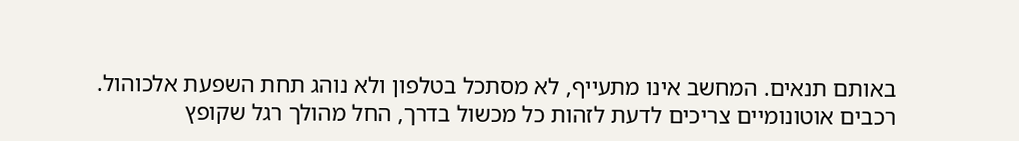באותם תנאים. המחשב אינו מתעייף, לא מסתכל בטלפון ולא נוהג תחת השפעת אלכוהול.
רכבים אוטונומיים צריכים לדעת לזהות כל מכשול בדרך, החל מהולך רגל שקופץ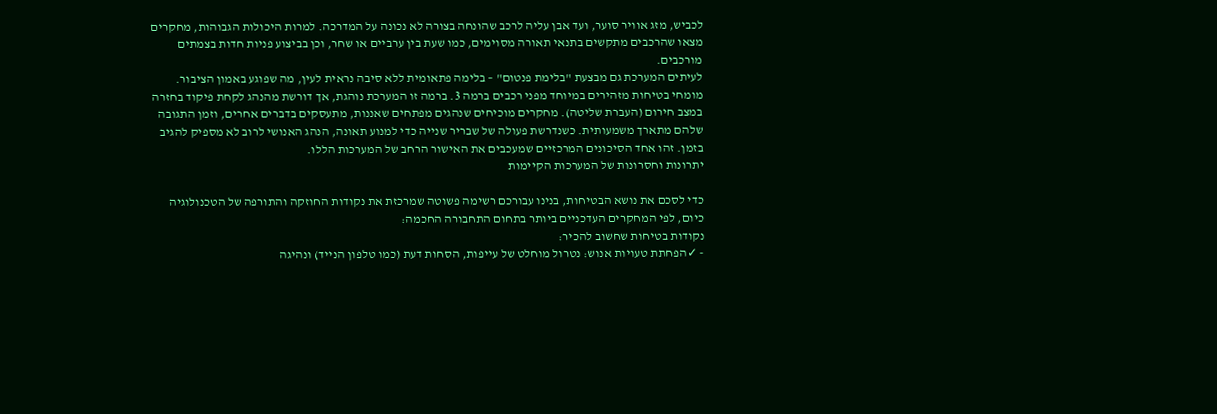לכביש, מזג אוויר סוער, ועד אבן עליה לרכב שהונחה בצורה לא נכונה על המדרכה. למרות היכולות הגבוהות, מחקרים מצאו שהרכבים מתקשים בתנאי תאורה מסוימים, כמו שעת בין ערביים או שחר, וכן בביצוע פניות חדות בצמתים מורכבים.
לעיתים המערכת גם מבצעת "בלימת פנטום" – בלימה פתאומית ללא סיבה נראית לעין, מה שפוגע באמון הציבור.
מומחי בטיחות מזהירים במיוחד מפני רכבים ברמה 3. ברמה זו המערכת נוהגת, אך דורשת מהנהג לקחת פיקוד בחזרה במצב חירום (העברת שליטה). מחקרים מוכיחים שנהגים מפתחים שאננות, מתעסקים בדברים אחרים, וזמן התגובה שלהם מתארך משמעותית. כשנדרשת פעולה של שבריר שנייה כדי למנוע תאונה, הנהג האנושי לרוב לא מספיק להגיב בזמן. זהו אחד הסיכונים המרכזיים שמעכבים את האישור הרחב של המערכות הללו.
יתרונות וחסרונות של המערכות הקיימות

כדי לסכם את נושא הבטיחות, בנינו עבורכם רשימה פשוטה שמרכזת את נקודות החוזקה והתורפה של הטכנולוגיה כיום, לפי המחקרים העדכניים ביותר בתחום התחבורה החכמה:
נקודות בטיחות שחשוב להכיר:
- ✓הפחתת טעויות אנוש: נטרול מוחלט של עייפות, הסחות דעת (כמו טלפון הנייד) ונהיגה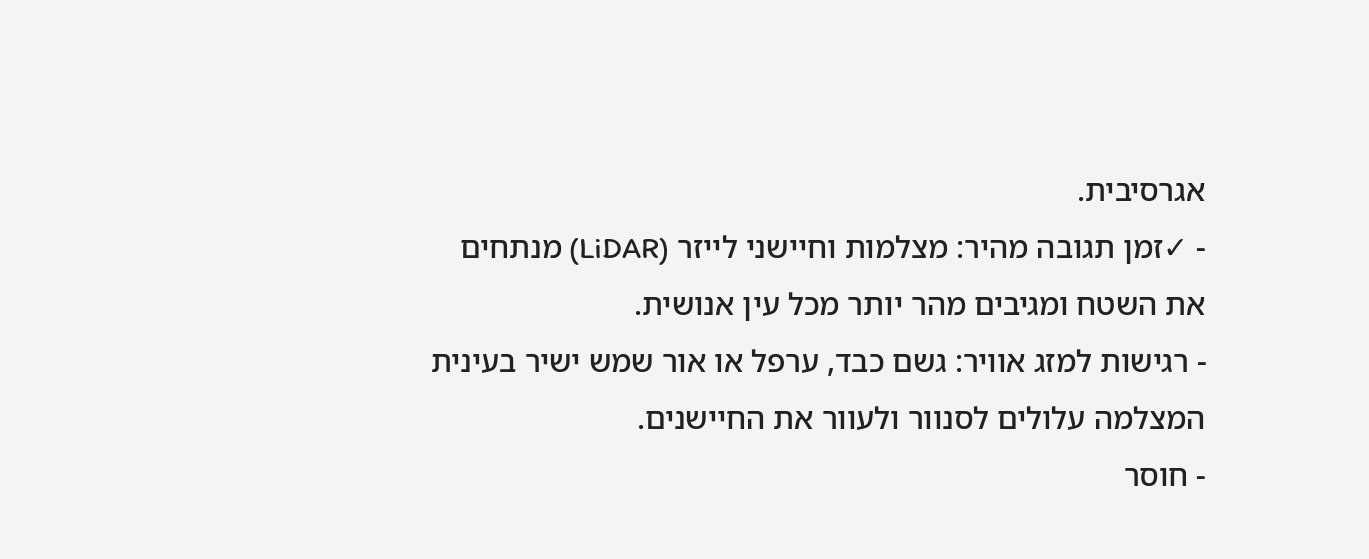אגרסיבית.
- ✓זמן תגובה מהיר: מצלמות וחיישני לייזר (LiDAR) מנתחים את השטח ומגיבים מהר יותר מכל עין אנושית.
- רגישות למזג אוויר: גשם כבד, ערפל או אור שמש ישיר בעינית המצלמה עלולים לסנוור ולעוור את החיישנים.
- חוסר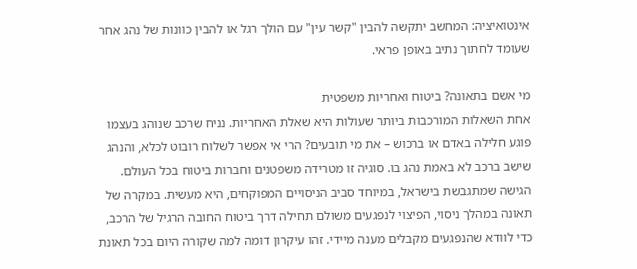אינטואיציה: המחשב יתקשה להבין "קשר עין" עם הולך רגל או להבין כוונות של נהג אחר שעומד לחתוך נתיב באופן פראי.

מי אשם בתאונה? ביטוח ואחריות משפטית
אחת השאלות המורכבות ביותר שעולות היא שאלת האחריות. נניח שרכב שנוהג בעצמו פוגע חלילה באדם או ברכוש – את מי תובעים? הרי אי אפשר לשלוח רובוט לכלא, והנהג שישב ברכב לא באמת נהג בו. סוגיה זו מטרידה משפטנים וחברות ביטוח בכל העולם.
הגישה שמתגבשת בישראל, במיוחד סביב הניסויים המפוקחים, היא מעשית. במקרה של תאונה במהלך ניסוי, הפיצוי לנפגעים משולם תחילה דרך ביטוח החובה הרגיל של הרכב, כדי לוודא שהנפגעים מקבלים מענה מיידי. זהו עיקרון דומה למה שקורה היום בכל תאונת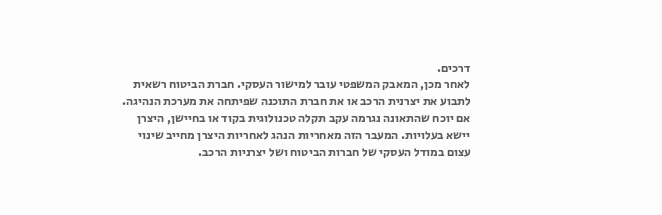דרכים.
לאחר מכן, המאבק המשפטי עובר למישור העסקי. חברת הביטוח רשאית לתבוע את יצרנית הרכב או את חברת התוכנה שפיתחה את מערכת הנהיגה. אם יוכח שהתאונה נגרמה עקב תקלה טכנולוגית בקוד או בחיישן, היצרן יישא בעלויות. המעבר הזה מאחריות הנהג לאחריות היצרן מחייב שינוי עצום במודל העסקי של חברות הביטוח ושל יצרניות הרכב.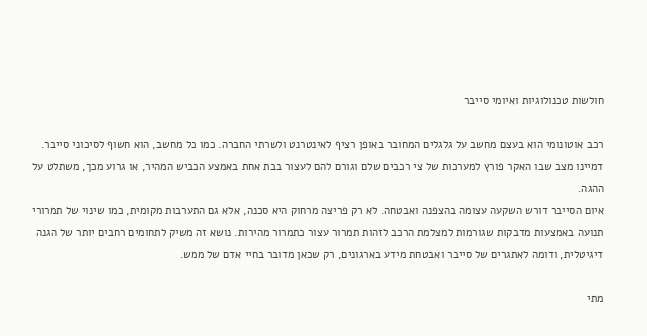חולשות טכנולוגיות ואיומי סייבר

רכב אוטונומי הוא בעצם מחשב על גלגלים המחובר באופן רציף לאינטרנט ולשרתי החברה. כמו כל מחשב, הוא חשוף לסיכוני סייבר. דמיינו מצב שבו האקר פורץ למערכות של צי רכבים שלם וגורם להם לעצור בבת אחת באמצע הכביש המהיר, או גרוע מכך, משתלט על ההגה.
איום הסייבר דורש השקעה עצומה בהצפנה ואבטחה. לא רק פריצה מרחוק היא סכנה, אלא גם התערבות מקומית, כמו שינוי של תמרורי תנועה באמצעות מדבקות שגורמות למצלמת הרכב לזהות תמרור עצור כתמרור מהירות. נושא זה משיק לתחומים רחבים יותר של הגנה דיגיטלית, ודומה לאתגרים של סייבר ואבטחת מידע בארגונים, רק שכאן מדובר בחיי אדם של ממש.

מתי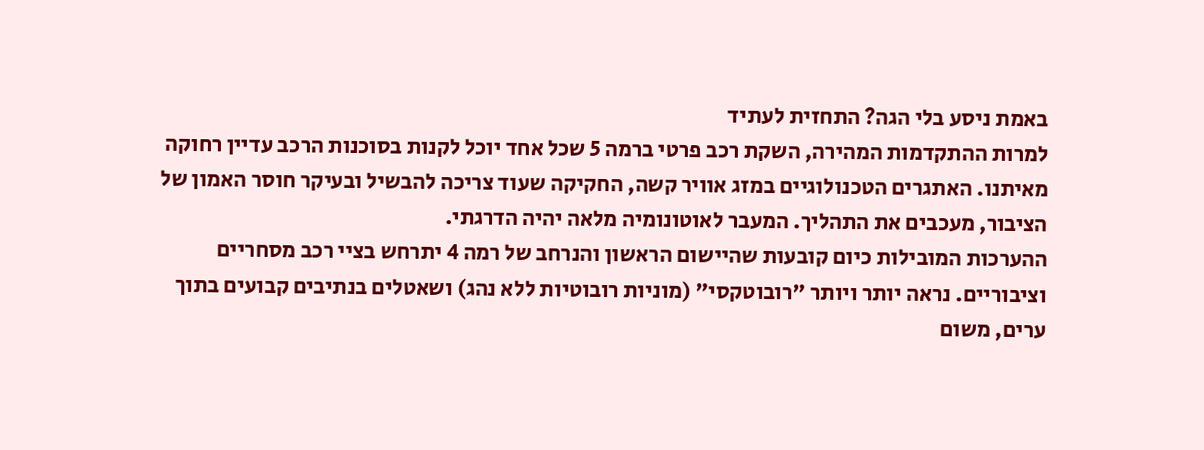באמת ניסע בלי הגה? התחזית לעתיד
למרות ההתקדמות המהירה, השקת רכב פרטי ברמה 5 שכל אחד יוכל לקנות בסוכנות הרכב עדיין רחוקה מאיתנו. האתגרים הטכנולוגיים במזג אוויר קשה, החקיקה שעוד צריכה להבשיל ובעיקר חוסר האמון של הציבור, מעכבים את התהליך. המעבר לאוטונומיה מלאה יהיה הדרגתי.
ההערכות המובילות כיום קובעות שהיישום הראשון והנרחב של רמה 4 יתרחש בציי רכב מסחריים וציבוריים. נראה יותר ויותר "רובוטקסי" (מוניות רובוטיות ללא נהג) ושאטלים בנתיבים קבועים בתוך ערים, משום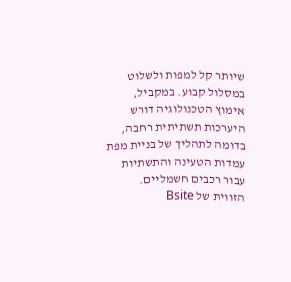שיותר קל למפות ולשלוט במסלול קבוע. במקביל, אימוץ הטכנולוגיה דורש היערכות תשתיתית רחבה, בדומה לתהליך של בניית מפת עמדות הטעינה והתשתיות עבור רכבים חשמליים.
הזווית של Bsite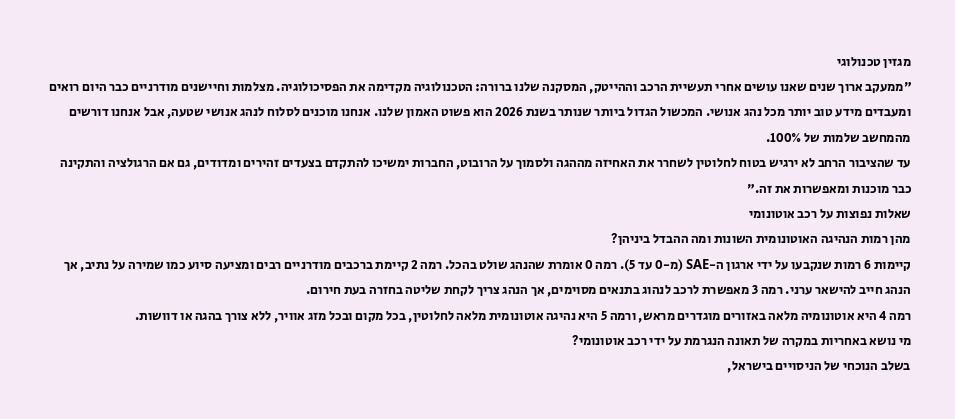מגזין טכנולוגי
"ממעקב ארוך שנים שאנו עושים אחרי תעשיית הרכב וההייטק, המסקנה שלנו ברורה: הטכנולוגיה מקדימה את הפסיכולוגיה. מצלמות וחיישנים מודרניים כבר היום רואים ומעבדים מידע טוב יותר מכל נהג אנושי. המכשול הגדול ביותר שנותר בשנת 2026 הוא פשוט האמון שלנו. אנחנו מוכנים לסלוח לנהג אנושי שטעה, אבל אנחנו דורשים מהמחשב שלמות של 100%.
עד שהציבור הרחב לא ירגיש בטוח לחלוטין לשחרר את האחיזה מההגה ולסמוך על הרובוט, החברות ימשיכו להתקדם בצעדים זהירים ומדודים, גם אם הרגולציה והתקינה כבר מוכנות ומאפשרות את זה."
שאלות נפוצות על רכב אוטונומי
מהן רמות הנהיגה האוטונומית השונות ומה ההבדל ביניהן?
קיימות 6 רמות שנקבעו על ידי ארגון ה-SAE (מ-0 עד 5). רמה 0 אומרת שהנהג שולט בהכל. רמה 2 קיימת ברכבים מודרניים רבים ומציעה סיוע כמו שמירה על נתיב, אך הנהג חייב להישאר ערני. רמה 3 מאפשרת לרכב לנהוג בתנאים מסוימים, אך הנהג צריך לקחת שליטה בחזרה בעת חירום.
רמה 4 היא אוטונומיה מלאה באזורים מוגדרים מראש, ורמה 5 היא נהיגה אוטונומית מלאה לחלוטין, בכל מקום ובכל מזג אוויר, ללא צורך בהגה או דוושות.
מי נושא באחריות במקרה של תאונה הנגרמת על ידי רכב אוטונומי?
בשלב הנוכחי של הניסויים בישראל,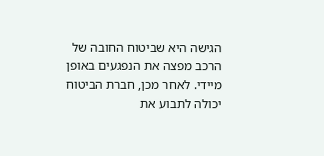הגישה היא שביטוח החובה של הרכב מפצה את הנפגעים באופן מיידי. לאחר מכן, חברת הביטוח יכולה לתבוע את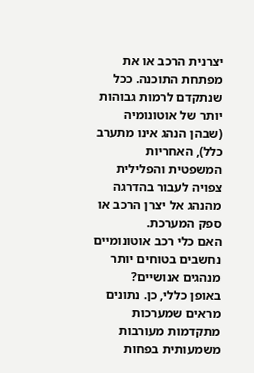יצרנית הרכב או את מפתחת התוכנה. ככל שנתקדם לרמות גבוהות יותר של אוטונומיה (שבהן הנהג אינו מתערב כלל), האחריות המשפטית והפלילית צפויה לעבור בהדרגה מהנהג אל יצרן הרכב או ספק המערכת.
האם כלי רכב אוטונומיים נחשבים בטוחים יותר מנהגים אנושיים?
באופן כללי, כן. נתונים מראים שמערכות מתקדמות מעורבות משמעותית בפחות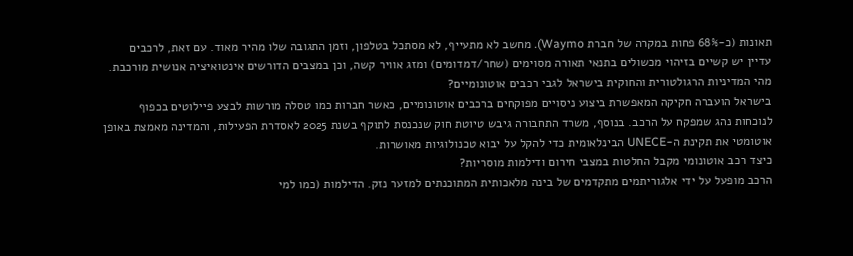תאונות (כ-68% פחות במקרה של חברת Waymo). מחשב לא מתעייף, לא מסתכל בטלפון, וזמן התגובה שלו מהיר מאוד. עם זאת, לרכבים עדיין יש קשיים בזיהוי מכשולים בתנאי תאורה מסוימים (שחר/דמדומים) ומזג אוויר קשה, וכן במצבים הדורשים אינטואיציה אנושית מורכבת.
מהי המדיניות הרגולטורית והחוקית בישראל לגבי רכבים אוטונומיים?
בישראל הועברה חקיקה המאפשרת ביצוע ניסויים מפוקחים ברכבים אוטונומיים, כאשר חברות כמו טסלה מורשות לבצע פיילוטים בכפוף לנוכחות נהג שמפקח על הרכב. בנוסף, משרד התחבורה גיבש טיוטת חוק שנכנסת לתוקף בשנת 2025 לאסדרת הפעילות, והמדינה מאמצת באופן אוטומטי את תקינת ה-UNECE הבינלאומית כדי להקל על יבוא טכנולוגיות מאושרות.
כיצד רכב אוטונומי מקבל החלטות במצבי חירום ודילמות מוסריות?
הרכב מופעל על ידי אלגוריתמים מתקדמים של בינה מלאכותית המתוכנתים למזער נזק. הדילמות (כמו למי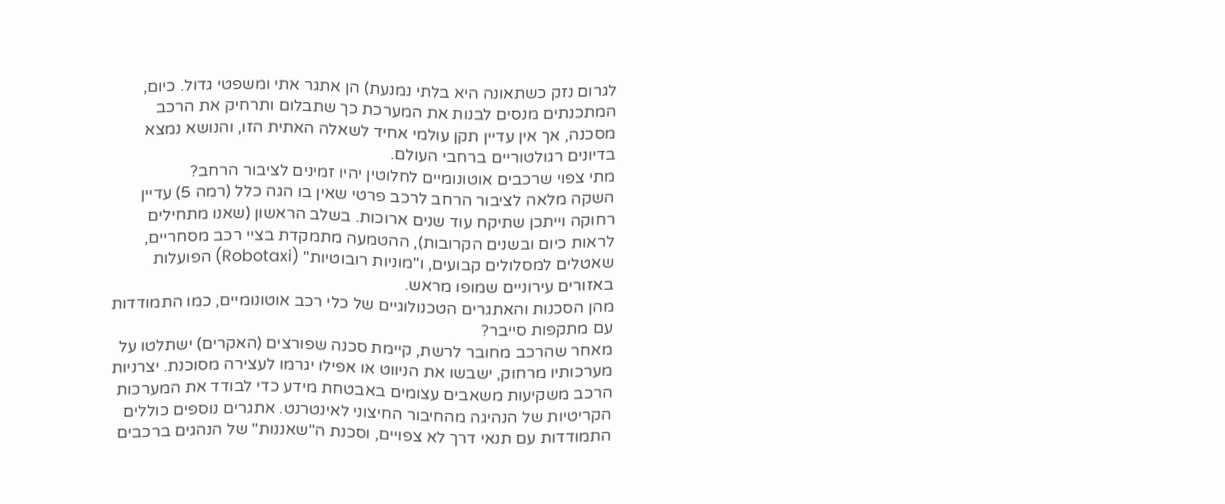לגרום נזק כשתאונה היא בלתי נמנעת) הן אתגר אתי ומשפטי גדול. כיום, המתכנתים מנסים לבנות את המערכת כך שתבלום ותרחיק את הרכב מסכנה, אך אין עדיין תקן עולמי אחיד לשאלה האתית הזו, והנושא נמצא בדיונים רגולטוריים ברחבי העולם.
מתי צפוי שרכבים אוטונומיים לחלוטין יהיו זמינים לציבור הרחב?
השקה מלאה לציבור הרחב לרכב פרטי שאין בו הגה כלל (רמה 5) עדיין רחוקה וייתכן שתיקח עוד שנים ארוכות. בשלב הראשון (שאנו מתחילים לראות כיום ובשנים הקרובות), ההטמעה מתמקדת בציי רכב מסחריים, שאטלים למסלולים קבועים, ו"מוניות רובוטיות" (Robotaxi) הפועלות באזורים עירוניים שמופו מראש.
מהן הסכנות והאתגרים הטכנולוגיים של כלי רכב אוטונומיים, כמו התמודדות עם מתקפות סייבר?
מאחר שהרכב מחובר לרשת, קיימת סכנה שפורצים (האקרים) ישתלטו על מערכותיו מרחוק, ישבשו את הניווט או אפילו יגרמו לעצירה מסוכנת. יצרניות הרכב משקיעות משאבים עצומים באבטחת מידע כדי לבודד את המערכות הקריטיות של הנהיגה מהחיבור החיצוני לאינטרנט. אתגרים נוספים כוללים התמודדות עם תנאי דרך לא צפויים, וסכנת ה"שאננות" של הנהגים ברכבים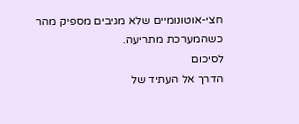חצי-אוטונומיים שלא מגיבים מספיק מהר כשהמערכת מתריעה.
לסיכום
הדרך אל העתיד של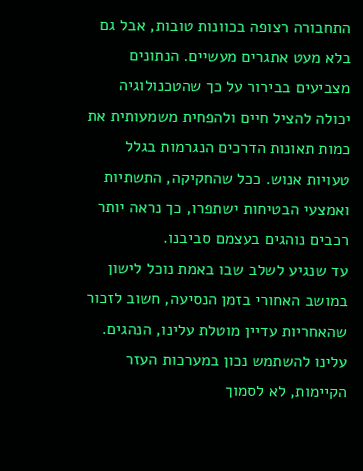התחבורה רצופה בכוונות טובות, אבל גם בלא מעט אתגרים מעשיים. הנתונים מצביעים בבירור על כך שהטכנולוגיה יכולה להציל חיים ולהפחית משמעותית את כמות תאונות הדרכים הנגרמות בגלל טעויות אנוש. ככל שהחקיקה, התשתיות ואמצעי הבטיחות ישתפרו, כך נראה יותר רכבים נוהגים בעצמם סביבנו.
עד שנגיע לשלב שבו באמת נוכל לישון במושב האחורי בזמן הנסיעה, חשוב לזכור שהאחריות עדיין מוטלת עלינו, הנהגים. עלינו להשתמש נכון במערכות העזר הקיימות, לא לסמוך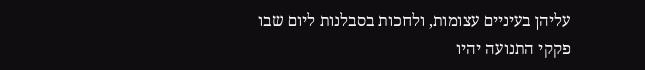עליהן בעיניים עצומות, ולחכות בסבלנות ליום שבו פקקי התנועה יהיו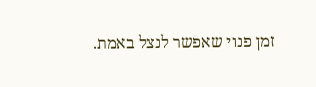זמן פנוי שאפשר לנצל באמת.